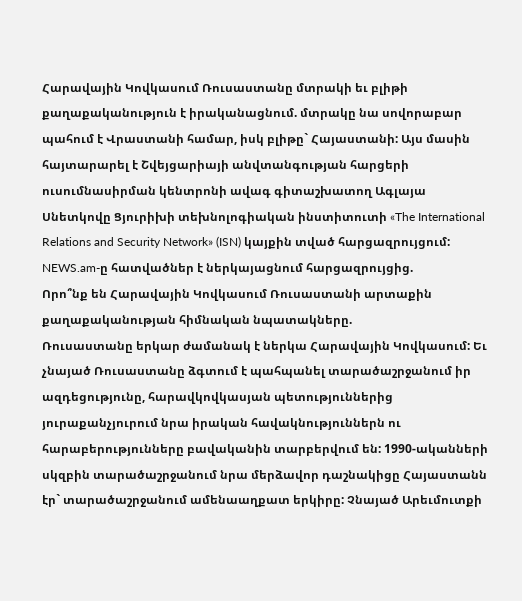Հարավային Կովկասում Ռուսաստանը մտրակի եւ բլիթի քաղաքականություն է իրականացնում. մտրակը նա սովորաբար պահում է Վրաստանի համար, իսկ բլիթը` Հայաստանի: Այս մասին հայտարարել է Շվեյցարիայի անվտանգության հարցերի ուսումնասիրման կենտրոնի ավագ գիտաշխատող Ագլայա Սնետկովը Ցյուրիխի տեխնոլոգիական ինստիտուտի «The International Relations and Security Network» (ISN) կայքին տված հարցազրույցում: NEWS.am-ը հատվածներ է ներկայացնում հարցազրույցից.
Որո՞նք են Հարավային Կովկասում Ռուսաստանի արտաքին քաղաքականության հիմնական նպատակները.
Ռուսաստանը երկար ժամանակ է ներկա Հարավային Կովկասում: Եւ չնայած Ռուսաստանը ձգտում է պահպանել տարածաշրջանում իր ազդեցությունը, հարավկովկասյան պետություններից յուրաքանչյուրում նրա իրական հավակնություններն ու հարաբերությունները բավականին տարբերվում են: 1990-ականների սկզբին տարածաշրջանում նրա մերձավոր դաշնակիցը Հայաստանն էր` տարածաշրջանում ամենաաղքատ երկիրը: Չնայած Արեւմուտքի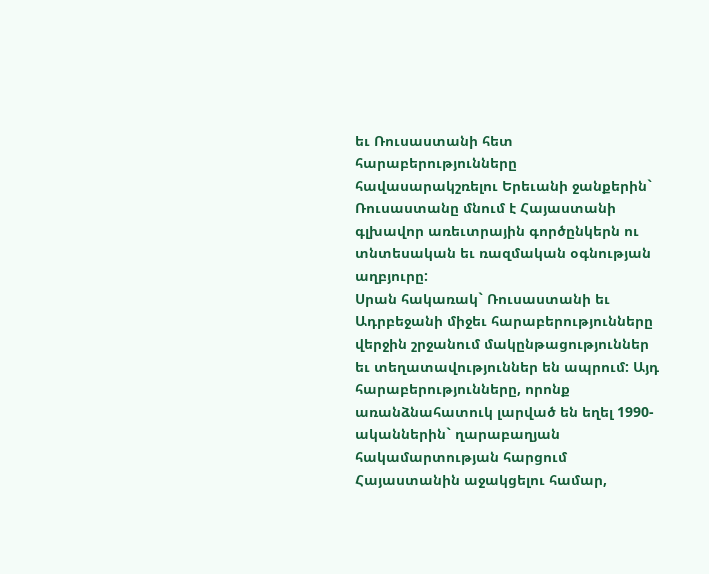եւ Ռուսաստանի հետ հարաբերությունները հավասարակշռելու Երեւանի ջանքերին` Ռուսաստանը մնում է Հայաստանի գլխավոր առեւտրային գործընկերն ու տնտեսական եւ ռազմական օգնության աղբյուրը:
Սրան հակառակ` Ռուսաստանի եւ Ադրբեջանի միջեւ հարաբերությունները վերջին շրջանում մակընթացություններ եւ տեղատավություններ են ապրում: Այդ հարաբերությունները, որոնք առանձնահատուկ լարված են եղել 1990-ականներին` ղարաբաղյան հակամարտության հարցում Հայաստանին աջակցելու համար,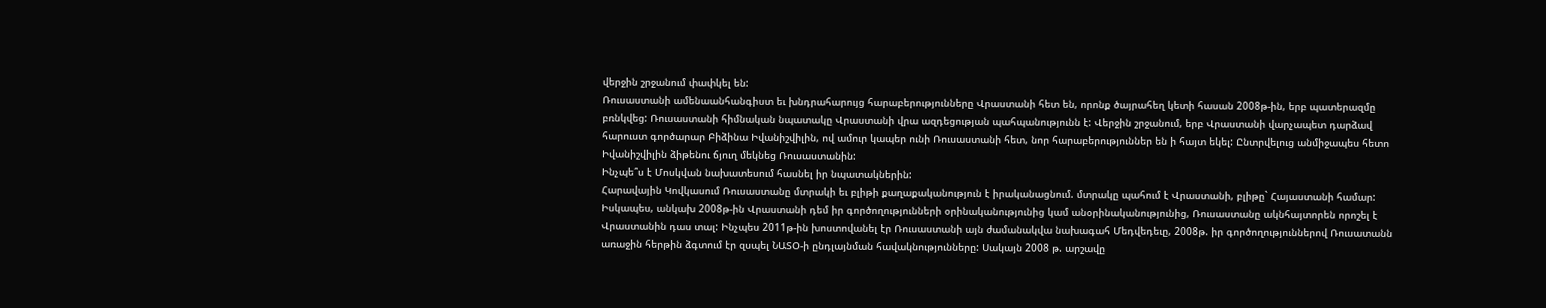վերջին շրջանում փափկել են:
Ռուսաստանի ամենաանհանգիստ եւ խնդրահարույց հարաբերությունները Վրաստանի հետ են, որոնք ծայրահեղ կետի հասան 2008թ-ին, երբ պատերազմը բռնկվեց: Ռուսաստանի հիմնական նպատակը Վրաստանի վրա ազդեցության պահպանությունն է: Վերջին շրջանում, երբ Վրաստանի վարչապետ դարձավ հարուստ գործարար Բիձինա Իվանիշվիլին, ով ամուր կապեր ունի Ռուսաստանի հետ, նոր հարաբերություններ են ի հայտ եկել: Ընտրվելուց անմիջապես հետո Իվանիշվիլին ձիթենու ճյուղ մեկնեց Ռուսաստանին:
Ինչպե՞ս է Մոսկվան նախատեսում հասնել իր նպատակներին:
Հարավային Կովկասում Ռուսաստանը մտրակի եւ բլիթի քաղաքականություն է իրականացնում. մտրակը պահում է Վրաստանի, բլիթը` Հայաստանի համար: Իսկապես, անկախ 2008թ-ին Վրաստանի դեմ իր գործողությունների օրինականությունից կամ անօրինականությունից, Ռուսաստանը ակնհայտորեն որոշել է Վրաստանին դաս տալ: Ինչպես 2011թ-ին խոստովանել էր Ռուսաստանի այն ժամանակվա նախագահ Մեդվեդեւը, 2008թ. իր գործողություններով Ռուսատանն առաջին հերթին ձգտում էր զսպել ՆԱՏՕ-ի ընդլայնման հավակնությունները: Սակայն 2008 թ. արշավը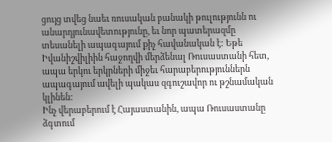ցույց տվեց նաեւ ռուսական բանակի թուլությունն ու անարդյունավետությունը, եւ նոր պատերազմը տեսանելի ապագայում քիչ հավանական է: Եթե Իվանիշվիլիին հաջողվի մերձենալ Ռուսաստանի հետ, ապա երկու երկրների միջեւ հարաբերություններն ապագայում ավելի պակաս զգուշավոր ու թշնամական կլինեն:
Ինչ վերաբերում է Հայաստանին, ապա Ռուսաստանը ձգտում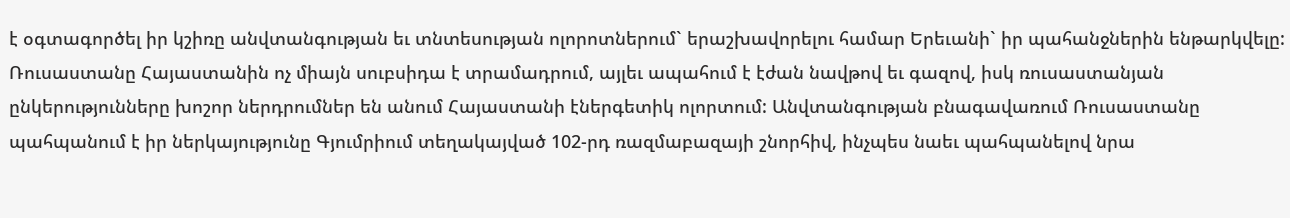է օգտագործել իր կշիռը անվտանգության եւ տնտեսության ոլորոտներում` երաշխավորելու համար Երեւանի` իր պահանջներին ենթարկվելը: Ռուսաստանը Հայաստանին ոչ միայն սուբսիդա է տրամադրում, այլեւ ապահում է էժան նավթով եւ գազով, իսկ ռուսաստանյան ընկերությունները խոշոր ներդրումներ են անում Հայաստանի էներգետիկ ոլորտում: Անվտանգության բնագավառում Ռուսաստանը պահպանում է իր ներկայությունը Գյումրիում տեղակայված 102-րդ ռազմաբազայի շնորհիվ, ինչպես նաեւ պահպանելով նրա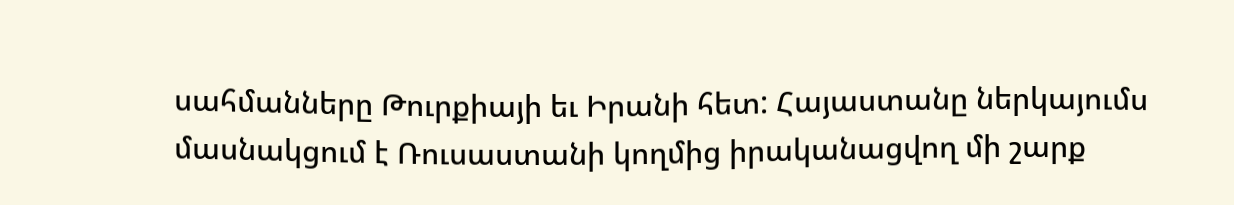սահմանները Թուրքիայի եւ Իրանի հետ: Հայաստանը ներկայումս մասնակցում է Ռուսաստանի կողմից իրականացվող մի շարք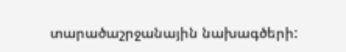տարածաշրջանային նախագծերի: